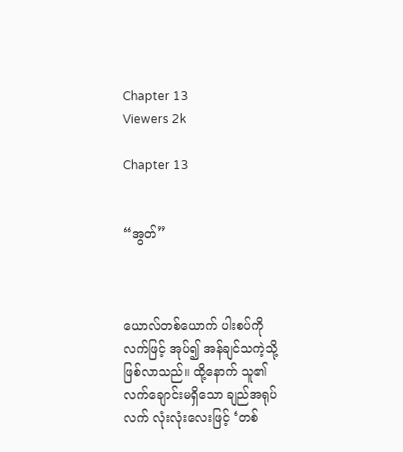Chapter 13
Viewers 2k

Chapter 13


“အွတ်”



ယောလ်တစ်ယောက် ပါးစပ်ကို လက်ဖြင့် အုပ်၍ အန်ချင်သကဲ့သို့ ဖြစ်လာသည်။ ထို့နောက် သူ၏ လက်ချောင်းမရှိသော ချည်အရုပ်လက် လုံးလုံးလေးဖြင့် ‘တစ်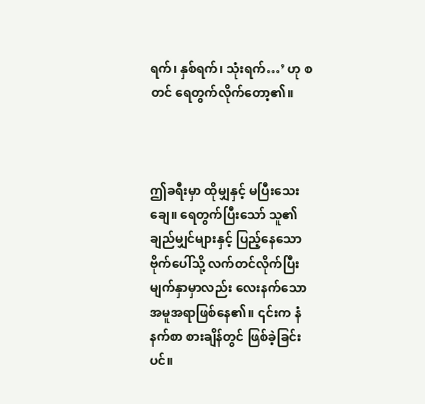ရက်၊ နှစ်ရက်၊ သုံးရက်…’ ဟု စတင် ရေတွက်လိုက်တော့၏။



ဤခရီးမှာ ထိုမျှနှင့် မပြီးသေးချေ။ ရေတွက်ပြီးသော် သူ၏ ချည်မျှင်များနှင့် ပြည့်နေသော ဗိုက်ပေါ်သို့ လက်တင်လိုက်ပြီး မျက်နှာမှာလည်း လေးနက်သော အမူအရာဖြစ်နေ၏။ ၎င်းက နံနက်စာ စားချိန်တွင် ဖြစ်ခဲ့ခြင်းပင်။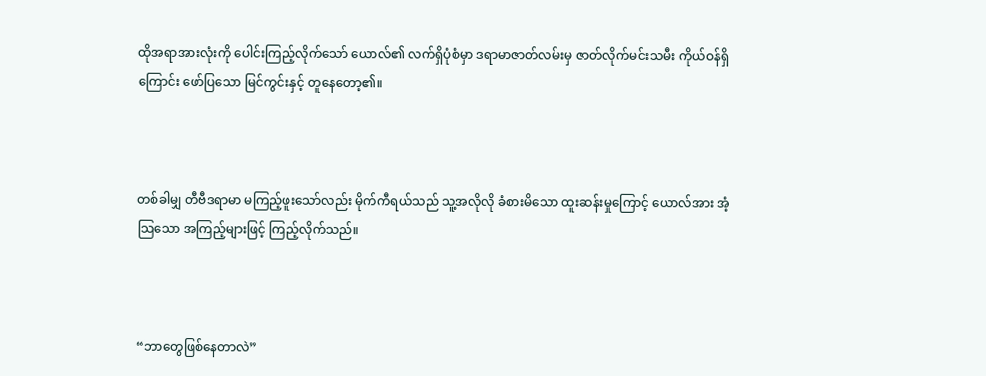ထိုအရာအားလုံးကို ပေါင်းကြည့်လိုက်သော် ယောလ်၏ လက်ရှိပုံစံမှာ ဒရာမာဇာတ်လမ်းမှ ဇာတ်လိုက်မင်းသမီး ကိုယ်ဝန်ရှိကြောင်း ဖော်ပြသော မြင်ကွင်းနှင့် တူနေတော့၏။



တစ်ခါမျှ တီဗီဒရာမာ မကြည့်ဖူးသော်လည်း မိုက်ကီရယ်သည် သူ့အလိုလို ခံစားမိသော ထူးဆန်းမှုကြောင့် ယောလ်အား အံ့သြသော အကြည့်များဖြင့် ကြည့်လိုက်သည်။



“ဘာတွေဖြစ်နေတာလဲ”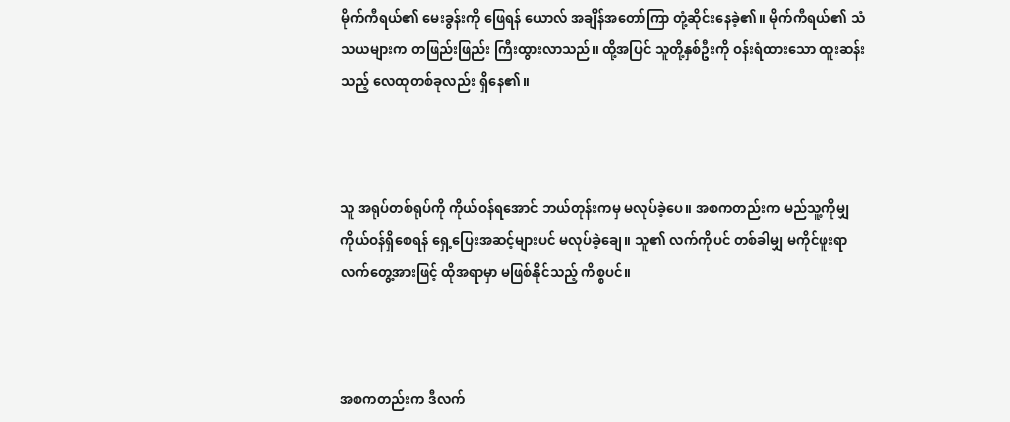မိုက်ကီရယ်၏ မေးခွန်းကို ဖြေရန် ယောလ် အချိန်အတော်ကြာ တုံ့ဆိုင်းနေခဲ့၏။ မိုက်ကီရယ်၏ သံသယများက တဖြည်းဖြည်း ကြီးထွားလာသည်။ ထို့အပြင် သူတို့နှစ်ဦးကို ဝန်းရံထားသော ထူးဆန်းသည့် လေထုတစ်ခုလည်း ရှိနေ၏။



သူ အရုပ်တစ်ရုပ်ကို ကိုယ်ဝန်ရအောင် ဘယ်တုန်းကမှ မလုပ်ခဲ့ပေ။ အစကတည်းက မည်သူ့ကိုမျှ ကိုယ်ဝန်ရှိစေရန် ရှေ့ပြေးအဆင့်များပင် မလုပ်ခဲ့ချေ။ သူ၏ လက်ကိုပင် တစ်ခါမျှ မကိုင်ဖူးရာ လက်တွေ့အားဖြင့် ထိုအရာမှာ မဖြစ်နိုင်သည့် ကိစ္စပင်။



အစကတည်းက ဒီလက်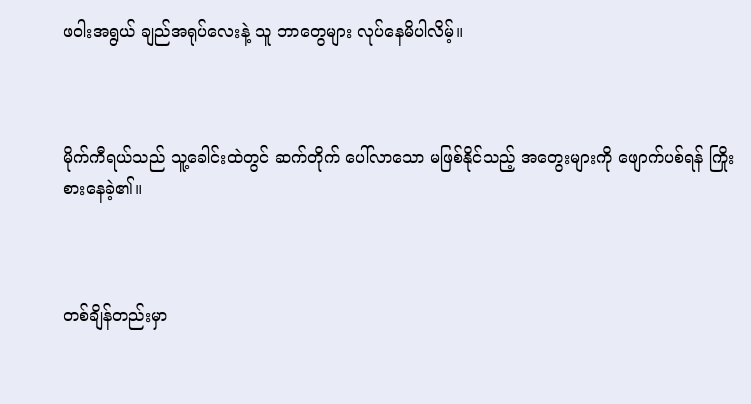ဖဝါးအရွယ် ချည်အရုပ်လေးနဲ့ သူ ဘာတွေများ လုပ်နေမိပါလိမ့်။



မိုက်ကီရယ်သည် သူ့ခေါင်းထဲတွင် ဆက်တိုက် ပေါ်လာသော မဖြစ်နိုင်သည့် အတွေးများကို ဖျောက်ပစ်ရန် ကြိုးစားနေခဲ့၏။



တစ်ချိန်တည်းမှာ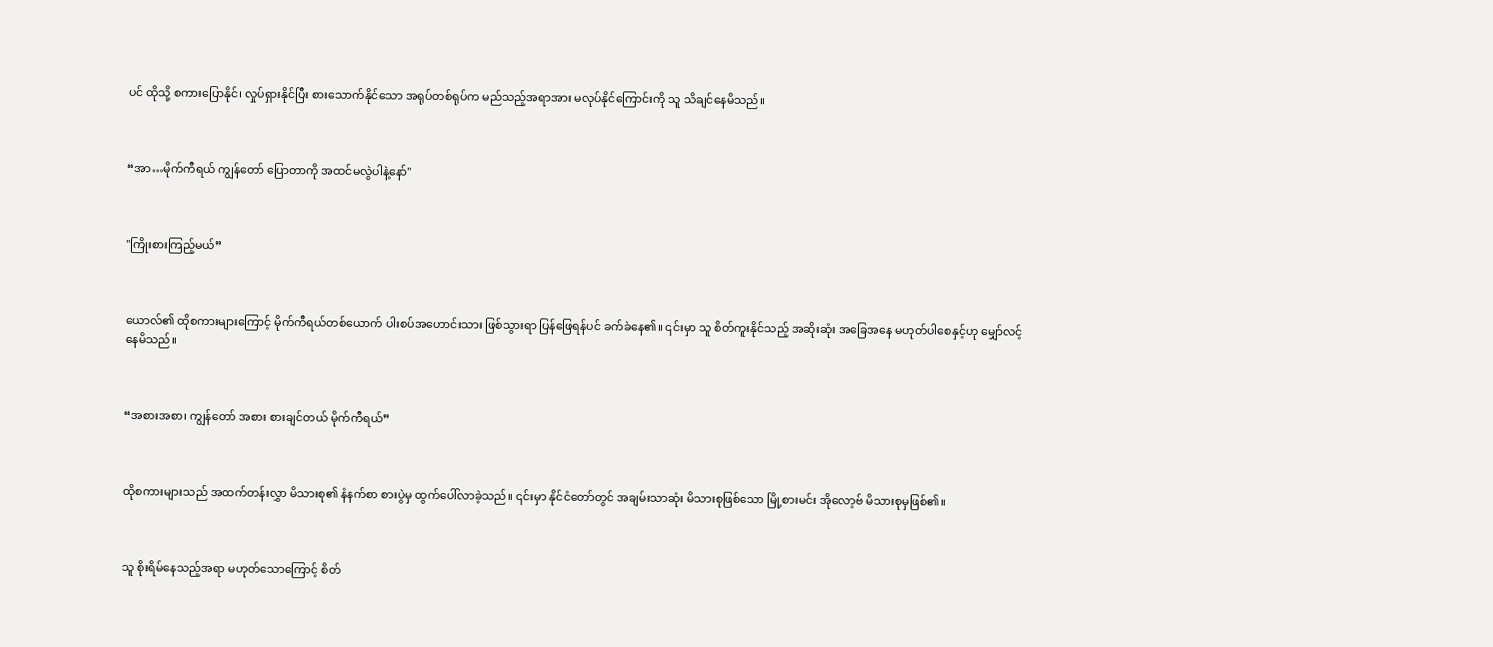ပင် ထိုသို့ စကားပြောနိုင်၊ လှုပ်ရှားနိုင်ပြီး စားသောက်နိုင်သော အရုပ်တစ်ရုပ်က မည်သည့်အရာအား မလုပ်နိုင်ကြောင်းကို သူ သိချင်နေမိသည်။



“အာ…မိုက်ကီရယ် ကျွန်တော် ပြောတာကို အထင်မလွဲပါနဲ့နော်"



"ကြိုးစားကြည့်မယ်”



ယောလ်၏ ထိုစကားများကြောင့် မိုက်ကီရယ်တစ်ယောက် ပါးစပ်အဟောင်းသား ဖြစ်သွားရာ ပြန်ဖြေရန်ပင် ခက်ခဲနေ၏။ ၎င်းမှာ သူ စိတ်ကူးနိုင်သည့် အဆိုးဆုံး အခြေအနေ မဟုတ်ပါစေနှင့်ဟု မျှော်လင့်နေမိသည်။



“အစားအစာ၊ ကျွန်တော် အစား စားချင်တယ် မိုက်ကီရယ်”



ထိုစကားများသည် အထက်တန်းလွှာ မိသားစု၏ နံနက်စာ စားပွဲမှ ထွက်ပေါ်လာခဲ့သည်။ ၎င်းမှာ နိုင်ငံတော်တွင် အချမ်းသာဆုံး မိသားစုဖြစ်သော မြို့စားမင်း အိုလော့ဗ် မိသားစုမှဖြစ်၏။



သူ စိုးရိမ်နေသည့်အရာ မဟုတ်သောကြောင့် စိတ်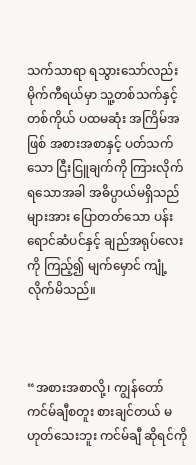သက်သာရာ ရသွားသော်လည်း မိုက်ကီရယ်မှာ သူ့တစ်သက်နှင့်တစ်ကိုယ် ပထမဆုံး အကြိမ်အဖြစ် အစားအစာနှင့် ပတ်သက်သော ငြီးငြူချက်ကို ကြားလိုက်ရသောအခါ အဓိပ္ပာယ်မရှိသည်များအား ပြောတတ်သော ပန်းရောင်ဆံပင်နှင့် ချည်အရုပ်လေးကို ကြည့်၍ မျက်မှောင် ကျုံ့လိုက်မိသည်။



“အစားအစာလို့၊ ကျွန်တော် ကင်မ်ချီစတူး စားချင်တယ် မဟုတ်သေးဘူး ကင်မ်ချီ ဆိုရင်ကို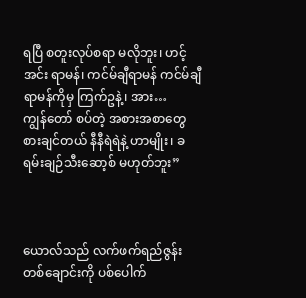ရပြီ စတူးလုပ်စရာ မလိုဘူး၊ ဟင့်အင်း ရာမန်၊ ကင်မ်ချီရာမန် ကင်မ်ချီ ရာမန်ကိုမှ ကြက်ဥနဲ့၊ အား… ကျွန်‌တော် စပ်တဲ့ အစားအစာတွေ စားချင်တယ် နီနီရဲရဲနဲ့ ဟာမျိုး၊ ခရမ်းချဉ်သီးဆော့စ် မဟုတ်ဘူး”



ယောလ်သည် လက်ဖက်ရည်ဇွန်း တစ်ချောင်းကို ပစ်ပေါက်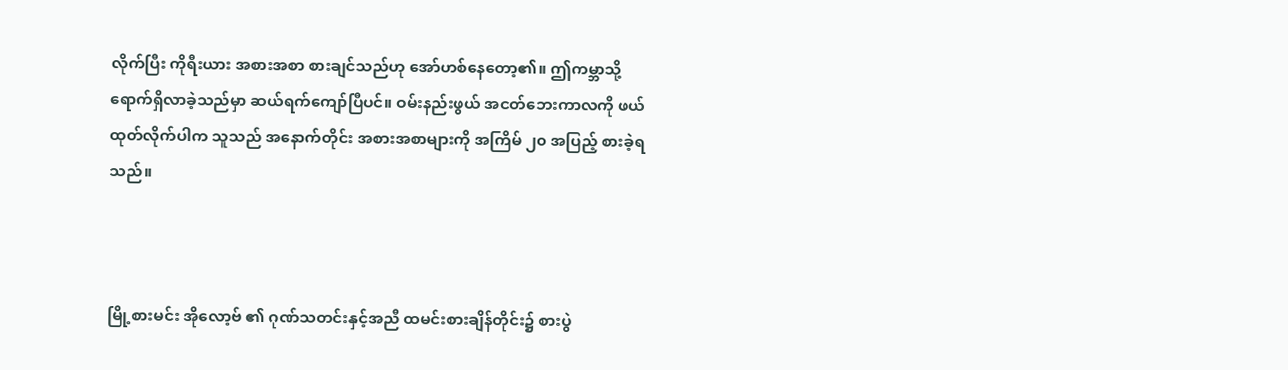လိုက်ပြီး ကိုရီးယား အစားအစာ စားချင်သည်ဟု အော်ဟစ်နေတော့၏။ ဤကမ္ဘာသို့ ရောက်ရှိလာခဲ့သည်မှာ ဆယ်ရက်ကျော်ပြီပင်။ ဝမ်းနည်းဖွယ် အငတ်ဘေးကာလကို ဖယ်ထုတ်လိုက်ပါက သူသည် အနောက်တိုင်း အစားအစာများကို အကြိမ် ၂၀ အပြည့် စားခဲ့ရသည်။



မြို့စားမင်း အိုလော့ဗ် ၏ ဂုဏ်သတင်းနှင့်အညီ ထမင်းစားချိန်တိုင်း၌ စားပွဲ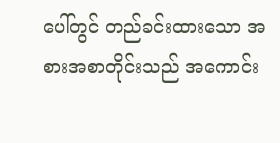ပေါ်တွင် တည်ခင်းထားသော အစားအစာတိုင်းသည် အကောင်း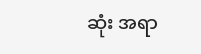ဆုံး အရာ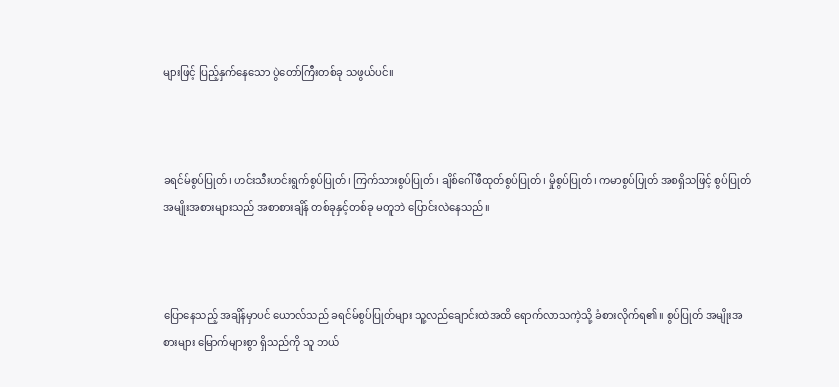များဖြင့် ပြည့်နှက်နေသော ပွဲတော်ကြီးတစ်ခု သဖွယ်ပင်။



ခရင်မ်စွပ်ပြုတ်၊ ဟင်းသီးဟင်းရွက်စွပ်ပြုတ်၊ ကြက်သားစွပ်ပြုတ်၊ ချိစ်‌ဂေါ်ဖီထုတ်စွပ်ပြုတ်၊ မှိုစွပ်ပြုတ်၊ ကမာစွပ်ပြုတ် အစရှိသဖြင့် စွပ်ပြုတ် အမျိုးအစားများသည် အစာစားချိန် တစ်ခုနှင့်တစ်ခု မတူဘဲ ပြောင်းလဲနေသည်။



ပြောနေသည့် အချိန်မှာပင် ယောလ်သည် ခရင်မ်စွပ်ပြုတ်များ သူ့လည်ချောင်းထဲအထိ ရောက်လာသကဲ့သို့ ခံစားလိုက်ရ၏။ စွပ်ပြုတ် အမျိုးအစားများ မြောက်များစွာ ရှိသည်ကို သူ ဘယ်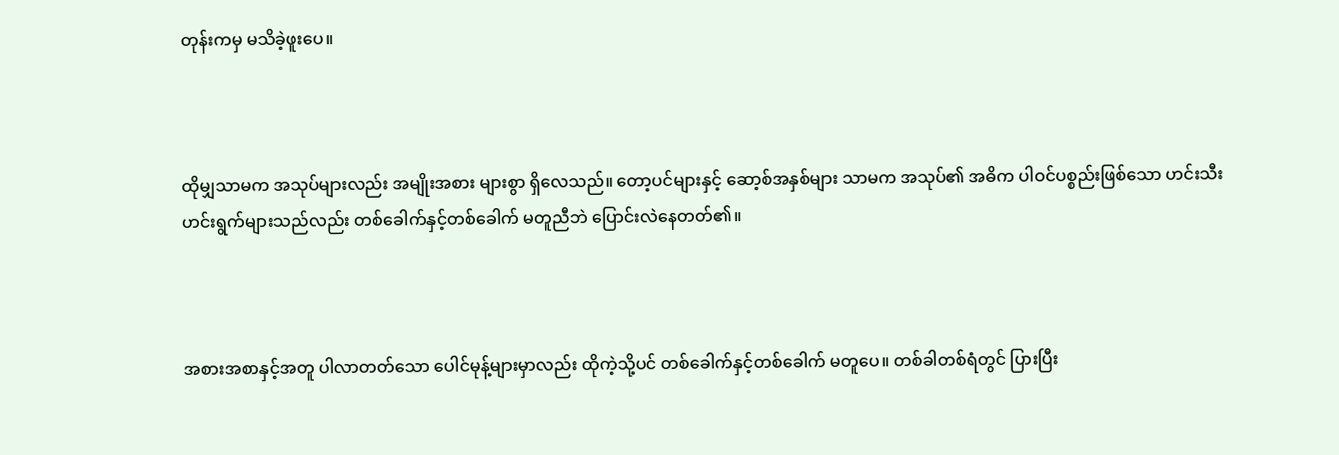တုန်းကမှ မသိခဲ့ဖူးပေ။



ထိုမျှသာမက အသုပ်များလည်း အမျိုးအစား များစွာ ရှိလေသည်။ တော့ပင်များနှင့် ဆော့စ်အနှစ်များ သာမက အသုပ်၏ အဓိက ပါဝင်ပစ္စည်းဖြစ်သော ဟင်းသီးဟင်းရွက်များသည်လည်း တစ်ခေါက်နှင့်တစ်ခေါက် မတူညီဘဲ ပြောင်းလဲနေတတ်၏။



အစားအစာနှင့်အတူ ပါလာတတ်‌သော ပေါင်မုန့်များမှာလည်း ထိုကဲ့သို့ပင် တစ်ခေါက်နှင့်တစ်ခေါက် မတူပေ။ တစ်ခါတစ်ရံတွင် ပြားပြီး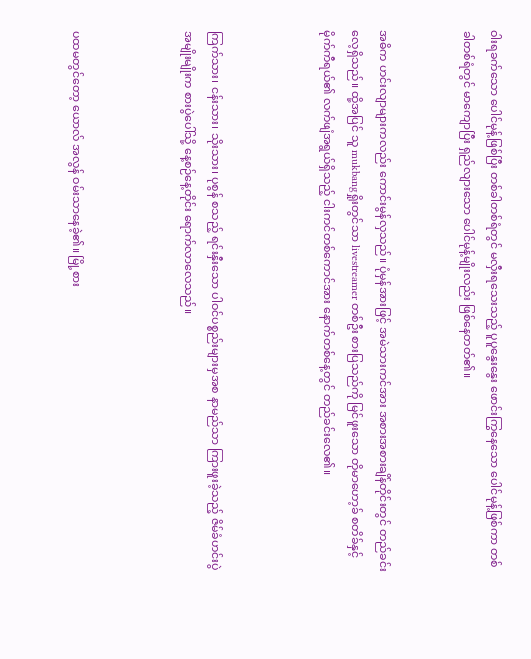ဝါးရခက်သော ပေါင်မုန့်ဖြစ်ပြီး တစ်ခါတစ်ရံတွင် မလှီးရသေးသည့် ပူပူနွေးနွေး ဖောင်းကြွနေသော ပေါင်မုန့်ဖြစ်ကာ တစ်ခါတစ်ရံတွင် မာကျောပြီး ရှည်လျားသော ပေါင်မုန့်မျိုးလည်း ဖြစ်နေတတ်၏။


အဓိက ဟင်းလျာများကလည်း ကောင်းမွန်လှသည်။ ပုံမှန်အားဖြင့် အမဲသားကင်အား အစားအစားချိန်တိုင်းတွင် တည်ခင်းလေ့ရှိသည်။ ထို့အပြင် သူ mukbangရှိုးတွင်သာ livestreamer တစ်ဦး စားပြသည်ကို မြင်ဖူးသော တိုမာဟော့ခ် စတိခ်နှင့် မိုက်ကီရယ်၏ လက်ဖျံအရွယ်ရှိသည့် ငါးကင်တစ်ကောင်အား နောက်တစ်နေ့တွင် တည်ခင်းလေ၏။



ကြက်သား၊ ငန်းသား၊ သိုးသား၊ ပုစွန် စသည့် ရင်းနှီးသော ပါဝင်ပစ္စည်းများမှအစ နာမည်သာ ကြားဖူးခဲ့သည့် ဇိမ်ခံဟင်းပွဲ အမျိုးမျိုးက စားပွဲပေါ်သို့ နေ့စဉ်နေ့တိုင်း ရောက်လာလေသည်။



ပထမတွင်တော့ ယောလ် အလွန် ဝမ်းသာနေခဲ့၏။ မြို့စား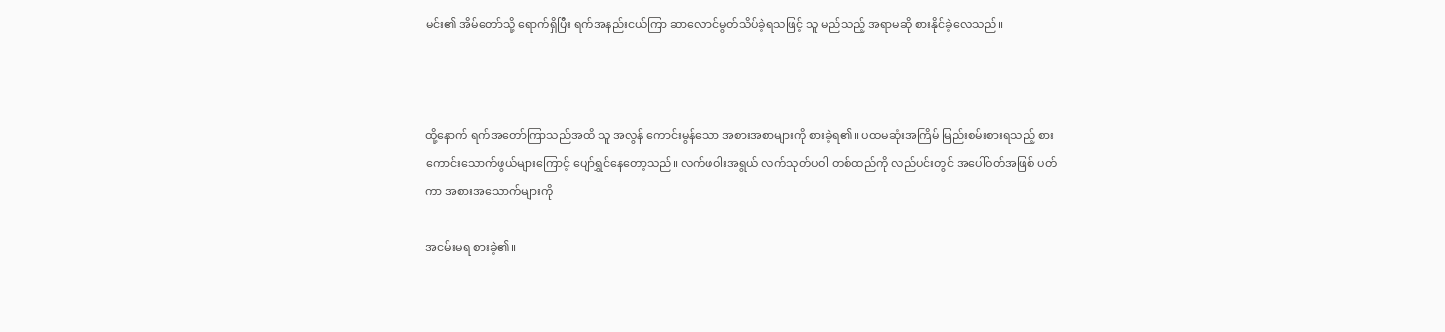မင်း၏ အိမ်တော်သို့ ရောက်ရှိပြီး ရက်အနည်းငယ်ကြာ ဆာလောင်‌မွတ်သိပ်ခဲ့ရသဖြင့် သူ မည်သည့် အရာမဆို စားနိုင်ခဲ့လေသည်။



ထို့နောက် ရက်အတော်ကြာသည်အထိ သူ အလွန် ကောင်းမွန်သော အစားအစာများကို စားခဲ့ရ၏။ ပထမဆုံးအကြိမ် မြည်းစမ်းစားရသည့် စားကောင်းသောက်ဖွယ်များကြောင့် ပျော်ရွှင်နေတော့သည်။ လက်ဖဝါးအရွယ် လက်သုတ်ပဝါ တစ်ထည်ကို လည်ပင်းတွင် အပေါ်ဝတ်အဖြစ် ပတ်ကာ အစားအသောက်များကို

အငမ်းမရ စားခဲ့၏။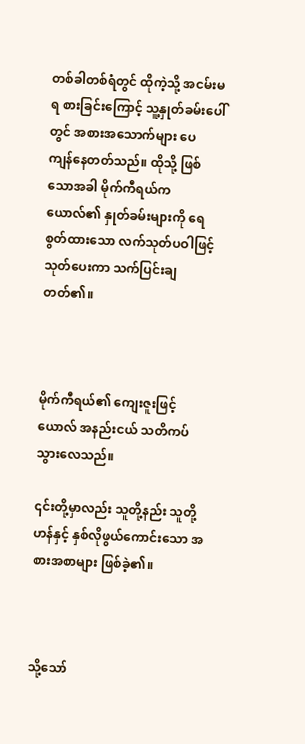တစ်ခါတစ်ရံတွင် ထိုကဲ့သို့ အငမ်းမရ စားခြင်းကြောင့် သူ့နှုတ်ခမ်းပေါ် တွင် အစားအသောက်များ ပေကျန်‌နေတတ်သည်။ ထိုသို့ ဖြစ်သောအခါ မိုက်ကီရယ်က ယောလ်၏ နှုတ်ခမ်းများကို ရေစွတ်ထားသော လက်သုတ်ပဝါဖြင့် သုတ်ပေးကာ သက်ပြင်းချတတ်၏။



မိုက်ကီရယ်၏ ကျေးဇူးဖြင့် ယောလ် အနည်းငယ် သတိကပ်သွား‌လေသည်။

၎င်းတို့မှာလည်း သူတို့နည်း သူတို့ဟန်နှင့် နှစ်လိုဖွယ်ကောင်းသော အစားအစာများ ဖြစ်ခဲ့၏။



သို့သော်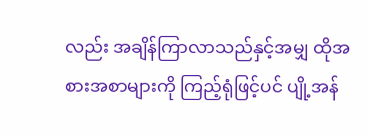လည်း အချိန်ကြာလာသည်နှင့်အမျှ ထိုအစားအစာများကို ကြည့်ရုံဖြင့်ပင် ပျို့အန်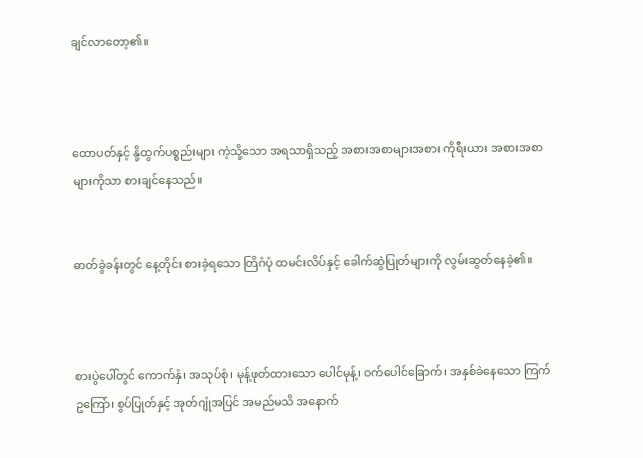ချင်လာတော့၏။



ထောပတ်နှင့် နို့ထွက်ပစ္စည်းများ ကဲ့သို့သော အရသာရှိသည့် အစားအစာများအစား ကိုရီးယား အစားအစာများကိုသာ စားချင်နေသည်။


ဓာတ်ခွဲခန်းတွင် နေ့တိုင်း စားခဲ့ရသော တြိဂံပုံ ထမင်းလိပ်နှင့် ခေါက်ဆွဲပြုတ်များကို လွမ်းဆွတ်နေခဲ့၏။



စားပွဲပေါ်တွင် ကောက်နှံ၊ အသုပ်စုံ၊ မုန့်ဖုတ်ထားသော ပေါင်မုန့်၊ ဝက်ပေါင်ခြောက်၊ အနှစ်ခဲနေသော ကြက်ဥကြော်၊ စွပ်ပြုတ်နှင့် အုတ်ဂျုံအပြင် အမည်မသိ အနောက်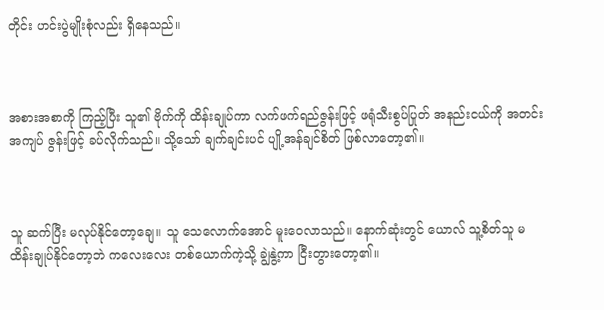တိုင်း ဟင်းပွဲမျိုးစုံလည်း ရှိနေသည်။



အစားအစာကို ကြည့်ပြီး သူ၏ ဗိုက်ကို ထိန်းချုပ်ကာ လက်ဖက်ရည်ဇွန်းဖြင့် ဖရုံသီးစွပ်ပြုတ် အနည်းငယ်ကို အတင်းအကျပ် ဇွန်းဖြင့် ခပ်လိုက်သည်။ သို့သော် ချက်ချင်းပင် ပျို့အန်ချင်စိတ် ဖြစ်လာတော့၏။



သူ ဆက်ပြီး မလုပ်နိုင်တော့ချေ။ သူ သေလောက်အောင် မူးဝေလာသည်။ နောက်ဆုံးတွင် ယောလ် သူ့စိတ်သူ မထိန်းချုပ်နိုင်တော့ဘဲ ကလေးလေး တစ်ယောက်ကဲ့သို့ ချွဲနွဲ့ကာ ငြီးတွားတော့၏။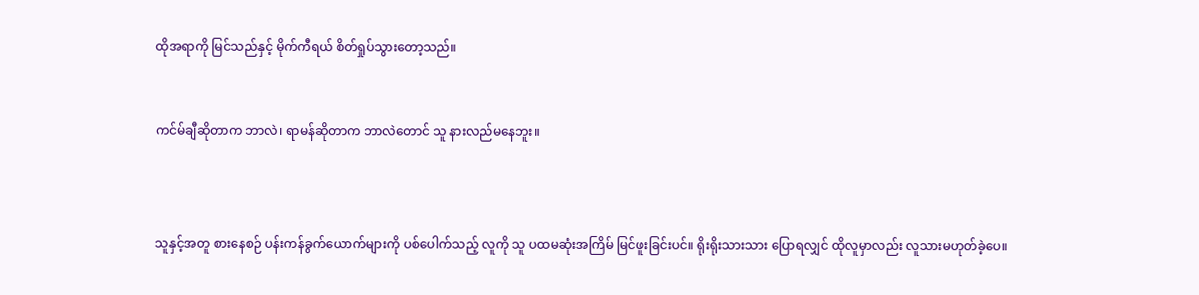ထိုအရာကို မြင်သည်နှင့် မိုက်ကီရယ် စိတ်ရှုပ်သွားတော့သည်။


ကင်မ်ချီဆိုတာက ဘာလဲ၊ ရာမန်ဆိုတာက ဘာလဲတောင် သူ နားလည်မနေဘူး။



သူနှင့်အတူ စားနေစဉ် ပန်းကန်ခွက်ယောက်များကို ပစ်ပေါက်သည့် လူကို သူ ပထမဆုံးအကြိမ် မြင်ဖူးခြင်းပင်။ ရိုးရိုးသားသား ပြောရလျှင် ထိုလူမှာလည်း လူသားမဟုတ်ခဲ့ပေ။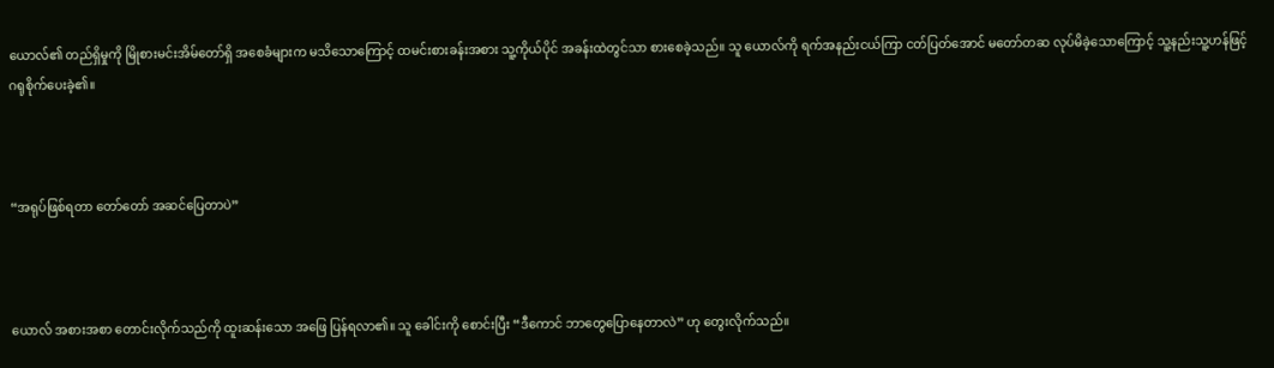ယောလ်၏ တည်ရှိမှုကို မြိုစားမင်းအိမ်တော်ရှိ အစေခံများက မသိသောကြောင့် ထမင်းစားခန်းအစား သူ့ကိုယ်ပိုင် အခန်းထဲတွင်သာ စားစေခဲ့သည်။ သူ ယောလ်ကို ရက်အနည်းငယ်ကြာ ငတ်ပြတ်အောင် မတော်တဆ လုပ်မိခဲ့သောကြောင့် သူ့နည်းသူ့ဟန်ဖြင့် ဂရုစိုက်ပေးခဲ့၏။



“အရုပ်ဖြစ်ရတာ တော်တော် အဆင်‌ပြေတာပဲ”



ယောလ် အစားအစာ တောင်းလိုက်သည်ကို ထူးဆန်းသော အဖြေ ပြန်ရလာ၏။ သူ ခေါင်းကို စောင်းပြီး “ဒီကောင် ဘာတွေပြောနေတာလဲ” ဟု တွေးလိုက်သည်။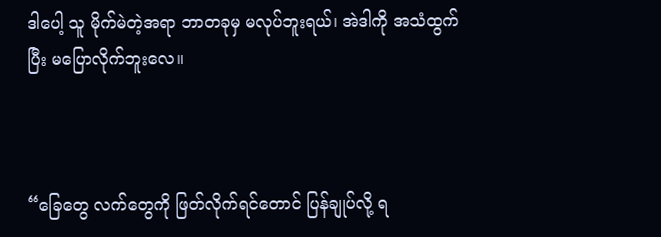ဒါပေါ့ သူ မိုက်မဲတဲ့အရာ ဘာတခုမှ မလုပ်ဘူးရယ်၊ အဲဒါကို အသံထွက်ပြီး မပြောလိုက်ဘူးလေ။



“ခြေတွေ လက်တွေကို ဖြတ်လိုက်ရင်တောင် ပြန်ချုပ်လို့ ရ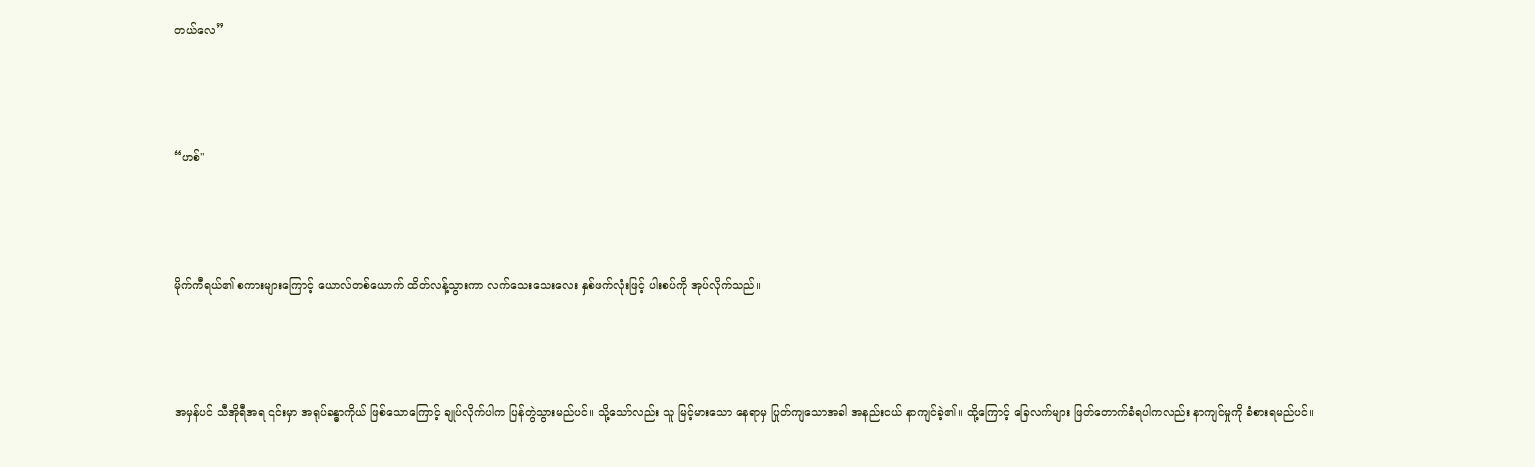တယ်လေ”



“ဟစ်"



မိုက်ကီရယ်၏ စကားများကြောင့် ယောလ်တစ်ယောက် ထိတ်လန့်သွားကာ လက်သေးသေးလေး နှစ်ဖက်လုံးဖြင့် ပါးစပ်ကို အုပ်လိုက်သည်။



အမှန်ပင် သီအိုရီအရ ၎င်းမှာ အရုပ်ခန္ဓာကိုယ် ဖြစ်သောကြောင့် ချုပ်လိုက်ပါက ပြန်တွဲသွားမည်ပင်။ သို့သော်လည်း သူ မြင့်မားသော နေရာမှ ပြုတ်ကျသောအခါ အနည်းငယ် နာကျင်ခဲ့၏။ ထို့ကြောင့် ခြေလက်များ ဖြတ်တောက်ခံရပါကလည်း နာကျင်မှုကို ခံစားရမည်ပင်။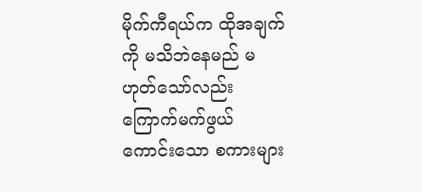မိုက်ကီရယ်က ထိုအချက်ကို မသိဘဲနေမည် မဟုတ်သော်လည်း ကြောက်မက်ဖွယ် ကောင်းသော စကားများ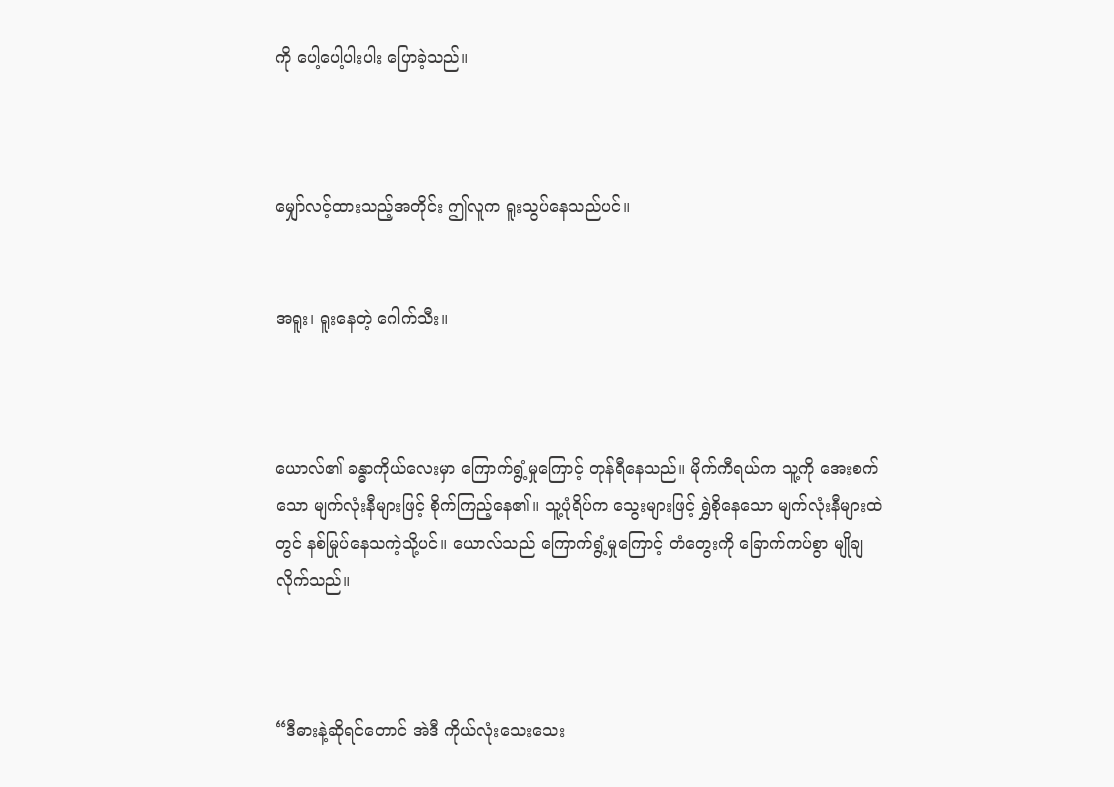ကို ပေါ့ပေါ့ပါးပါး ပြောခဲ့သည်။



မျှော်လင့်ထားသည့်အတိုင်း ဤလူက ရူးသွပ်နေသည်ပင်။


အရူး၊ ရူး‌နေတဲ့ ဂေါက်သီး။



ယောလ်၏ ခန္ဓာကိုယ်လေးမှာ ကြောက်ရွံ့မှုကြောင့် တုန်ရီနေသည်။ မိုက်ကီရယ်က သူ့ကို အေးစက်သော မျက်လုံးနီများဖြင့် စိုက်ကြည့်နေ၏။ သူ့ပုံရိပ်က သွေးများဖြင့် ရွှဲစိုနေသော မျက်လုံးနီများထဲတွင် နစ်မြုပ်နေသကဲ့သို့ပင်။ ယောလ်သည် ကြောက်ရွံ့မှုကြောင့် တံတွေးကို ခြောက်ကပ်စွာ မျိုချလိုက်သည်။



“ဒီဓားနဲ့ဆိုရင်တောင် အဲဒီ ကိုယ်လုံးသေးသေး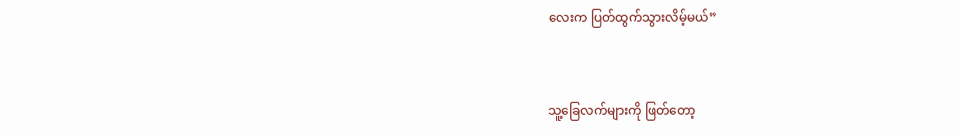လေးက ပြတ်ထွက်သွားလိမ့်မယ်”



သူ့ခြေလက်များကို ဖြတ်တော့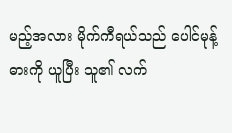မည့်အလား မိုက်ကီရယ်သည် ပေါင်မုန့်ဓားကို ယူပြီး သူ၏ လက်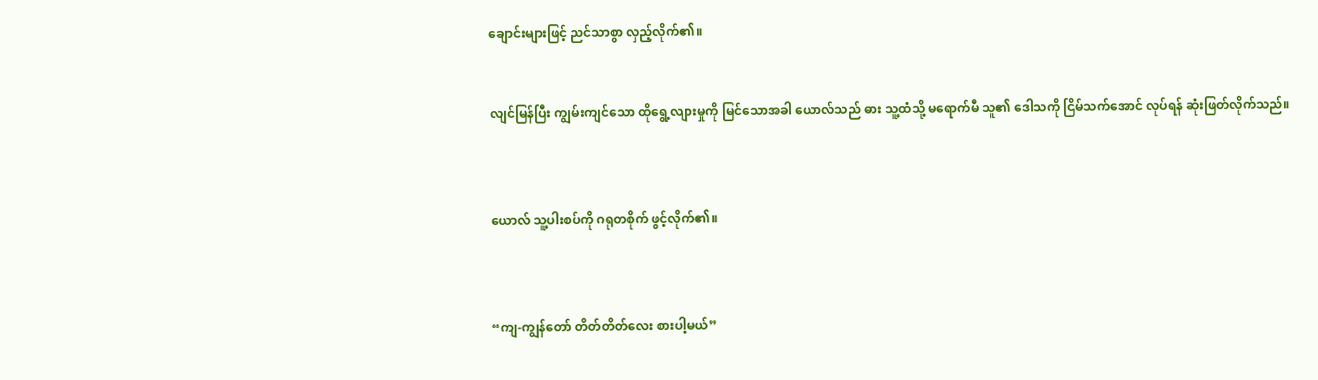ချောင်းများဖြင့် ညင်သာစွာ လှည့်လိုက်၏။


လျင်မြန်ပြီး ကျွမ်းကျင်သော ထိုရွေ့လျားမှုကို မြင်သောအခါ ယောလ်သည် ဓား သူ့ထံသို့ မရောက်မီ သူ၏ ဒေါသကို ငြိမ်သက်အောင် လုပ်ရန် ဆုံးဖြတ်လိုက်သည်။



ယောလ် သူ့ပါးစပ်ကို ဂရုတစိုက် ဖွင့်လိုက်၏။



“ကျ-ကျွန်တော် တိတ်တိတ်လေး စားပါ့မယ်”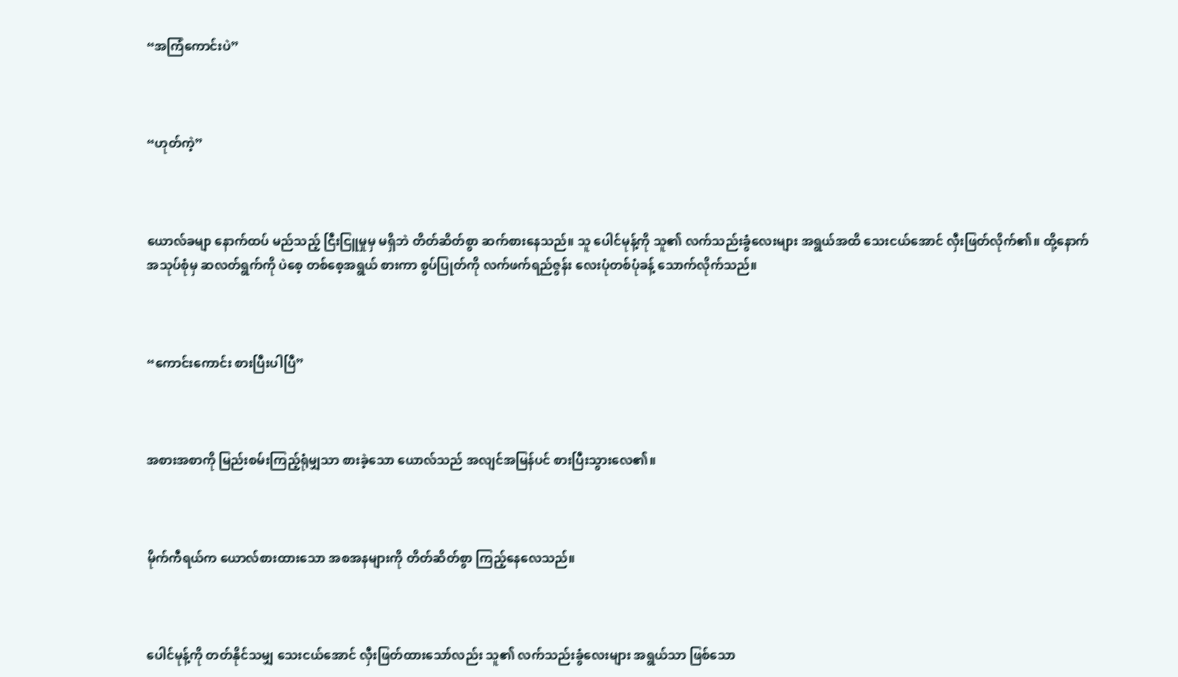“အကြံကောင်းပဲ”



“ဟုတ်ကဲ့”



ယောလ်ခမျာ နောက်ထပ် မည်သည့် ငြီးငြူမှုမှ မရှိဘဲ တိတ်ဆိတ်စွာ ဆက်စားနေသည်။ သူ ပေါင်မုန့်ကို သူ၏ လက်သည်းခွံလေးများ အရွယ်အထိ သေးငယ်အောင် လှီးဖြတ်လိုက်၏။ ထို့နောက် အသုပ်စုံမှ ဆလတ်ရွက်ကို ပဲစေ့ တစ်စေ့အရွယ် စားကာ စွပ်ပြုတ်ကို လက်ဖက်ရည်ဇွန်း လေးပုံတစ်ပုံခန့် သောက်လိုက်သည်။



“ကောင်းကောင်း စားပြီးပါပြီ”



အစားအစာကို မြည်းစမ်းကြည့်ရုံမျှသာ စားခဲ့သော ယောလ်သည် အလျင်အမြန်ပင် စားပြီးသွားလေ၏။



မိုက်ကီရယ်က ယောလ်စားထားသော အစအနများကို တိတ်ဆိတ်စွာ ကြည့်နေလေသည်။



ပေါင်မုန့်ကို တတ်နိုင်သမျှ သေးငယ်အောင် လှီးဖြတ်ထားသော်လည်း သူ၏ လက်သည်းခွံလေးများ အရွယ်သာ ဖြစ်သော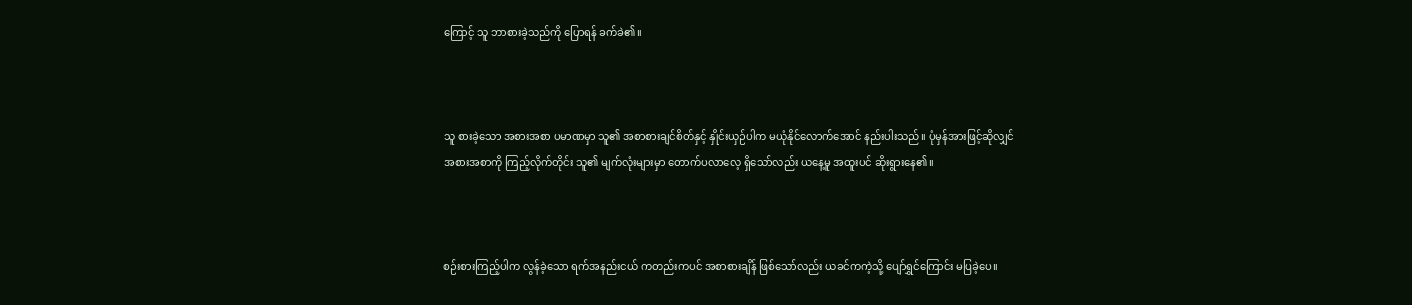ကြောင့် သူ ဘာစားခဲ့သည်ကို ပြောရန် ခက်ခဲ၏။



သူ စားခဲ့သော အစားအစာ ပမာဏမှာ သူ၏ အစာစားချင်စိတ်နှင့် နှိုင်းယှဉ်ပါက မယုံနိုင်လောက်အောင် နည်းပါးသည်။ ပုံမှန်အားဖြင့်ဆိုလျှင် အစားအစာကို ကြည့်လိုက်တိုင်း သူ၏ မျက်လုံးများမှာ တောက်ပလာလေ့ ရှိသော်လည်း ယနေ့မူ အထူးပင် ဆိုးရွားနေ၏။



စဉ်းစားကြည့်ပါက လွန်ခဲ့သော ရက်အနည်းငယ် ကတည်းကပင် အစာစားချိန် ဖြစ်သော်လည်း ယခင်ကကဲ့သို့ ပျော်ရွှင်ကြောင်း မပြခဲ့ပေ။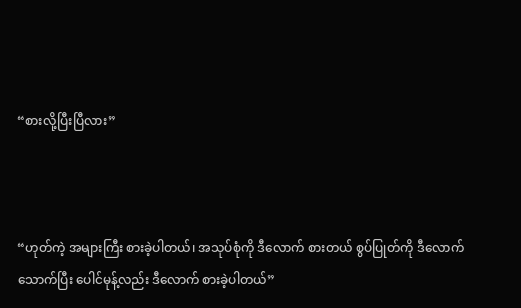“စားလို့ပြီးပြီလား”



“ဟုတ်ကဲ့ အများကြီး စားခဲ့ပါတယ်၊ အသုပ်စုံကို ဒီလောက် စားတယ် စွပ်ပြုတ်ကို ဒီလောက် သောက်ပြီး ပေါင်မုန့်လည်း ဒီလောက် စားခဲ့ပါတယ်”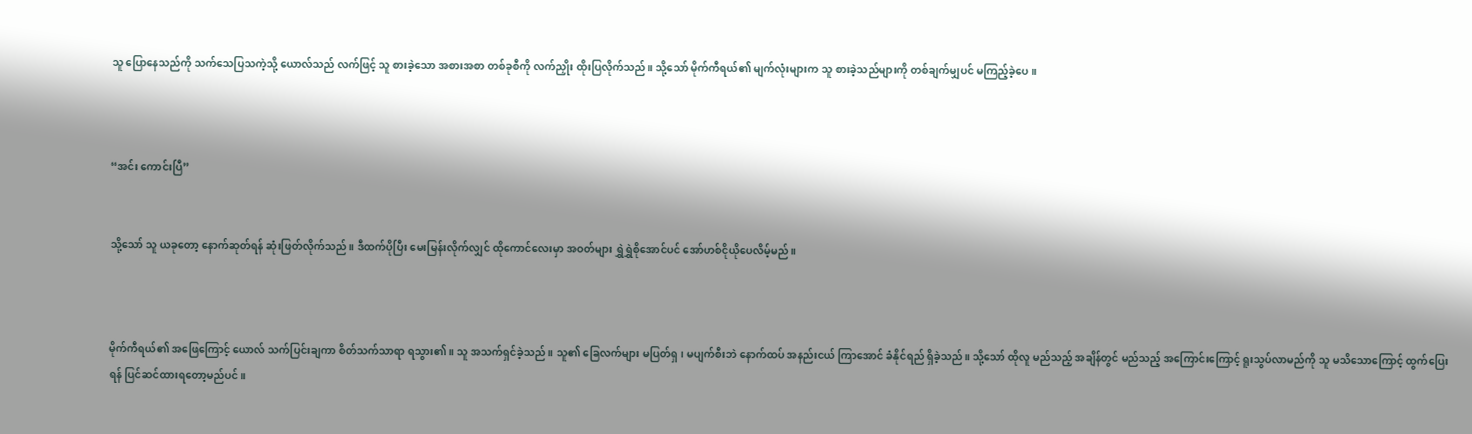သူ ပြောနေသည်ကို သက်သေပြသကဲ့သို့ ယောလ်သည် လက်ဖြင့် သူ စားခဲ့သော အစားအစာ တစ်ခုစီကို လက်ညှိုး ထိုးပြလိုက်သည်။ သို့သော် မိုက်ကီရယ်၏ မျက်လုံးများက သူ စားခဲ့သည်များကို တစ်ချက်မျှပင် မကြည့်ခဲ့ပေ။



“အင်း ကောင်းပြီ”


သို့သော် သူ ယခုတော့ နောက်ဆုတ်ရန် ဆုံးဖြတ်လိုက်သည်။ ဒီထက်ပိုပြီး မေးမြန်းလိုက်လျှင် ထိုကောင်လေးမှာ အဝတ်များ ရွှဲရွှဲစိုအောင်ပင် အော်ဟစ်ငိုယိုပေလိမ့်မည်။



မိုက်ကီရယ်၏ အဖြေကြောင့် ယောလ် သက်ပြင်းချကာ စိတ်သက်သာရာ ရသွား၏။ သူ အသက်ရှင်ခဲ့သည်။ သူ၏ ခြေလက်များ မပြတ်ရှ၊ မပျက်စီးဘဲ နောက်ထပ် အနည်းငယ် ကြာအောင် ခံနိုင်ရည် ရှိခဲ့သည်။ သို့သော် ထိုလူ မည်သည့် အချိန်တွင် မည်သည့် အကြောင်းကြောင့် ရူးသွပ်လာမည်ကို သူ မသိသောကြောင့် ထွက်ပြေးရန် ပြင်ဆင်ထားရတော့မည်ပင်။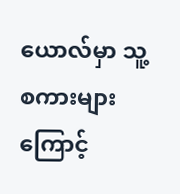ယောလ်မှာ သူ့စကားများကြောင့်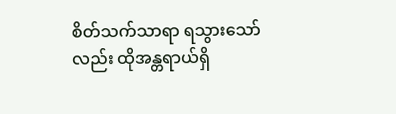စိတ်သက်သာရာ ရသွားသော်လည်း ထိုအန္တရာယ်ရှိ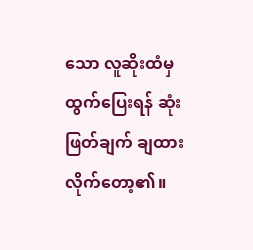သော လူဆိုးထံမှ ထွက်ပြေးရန် ဆုံးဖြတ်ချက် ချထားလိုက်တော့၏။